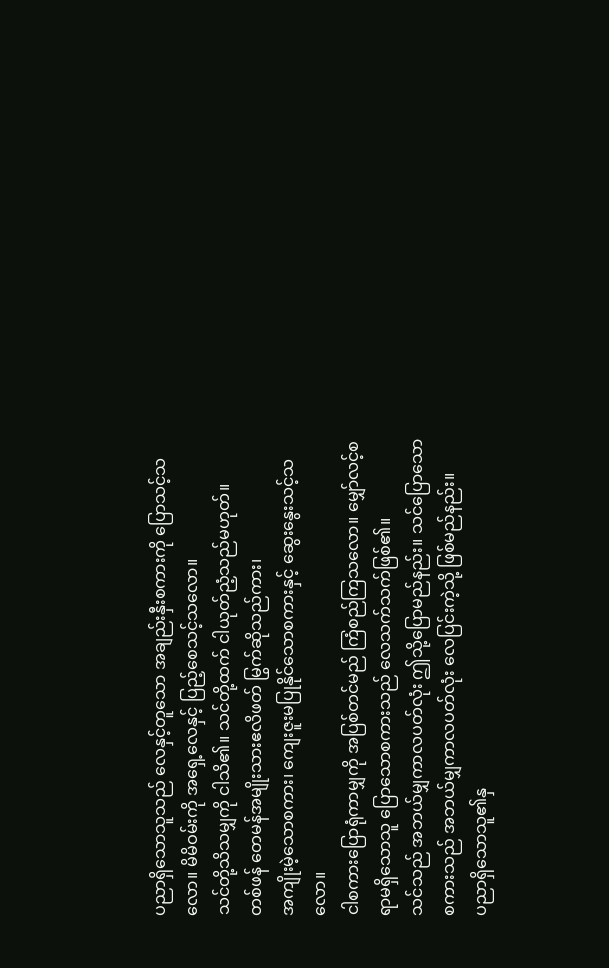ပညာရှိသောသူသည် လေနှင့်တူသော အချည်းနှီးစကားကို ပြောသင့်သလော။ မိမိဝမ်းကို အရှေ့လေနှင့် ပြည့်စေသင့်သလော။
သင်တို့သိသမျှကို ငါသိ၏။ သင်တို့ထက် ငါယုတ်ညံ့သည်မဟုတ်။
တစ်ဖန် တေမန်အမျိုးသားဧလိဖတ် မြွက်ဆိုသည်ကား၊
အကျိုးမဲ့သောစကား၊ ကျေးဇူးမပြုနိုင်သောစကားနှင့် ဆွေးနွေးသင့်သလော။
ငါစကားပြောရုံကာမျှကို အပြစ်တင်မည် ကြံစည်ကြသလော။ မျှော်လင့်စရာမရှိသောသူ ပြောသောစကားသည် လေသက်သက်ဖြစ်၏။
သင်သည် အဘယ်မျှကာလပတ်လုံး ဤသို့ပြောမည်နည်း။ သင်ပြောသောစကားသည် အဘယ်မျှကာလပတ်လုံး လေပြင်းကဲ့သို့ ဖြစ်မည်နည်း။
ပညာရှိသောသူ၏နှ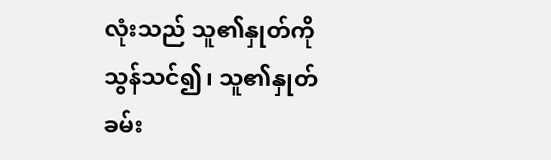လုံးသည် သူ၏နှုတ်ကိုသွန်သင်၍၊ သူ၏နှုတ်ခမ်း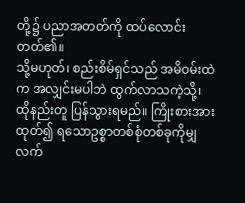တို့၌ ပညာအတတ်ကို ထပ်လောင်းတတ်၏။
သို့မဟုတ်၊ စည်းစိမ်ရှင်သည် အမိဝမ်းထဲက အလျှင်းမပါဘဲ ထွက်လာသကဲ့သို့၊ ထိုနည်းတူ ပြန်သွားရမည်။ ကြိုးစားအားထုတ်၍ ရသောဥစ္စာတစ်စုံတစ်ခုကိုမျှ လက်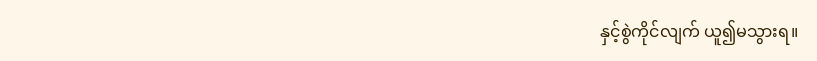နှင့်စွဲကိုင်လျက် ယူ၍မသွားရ။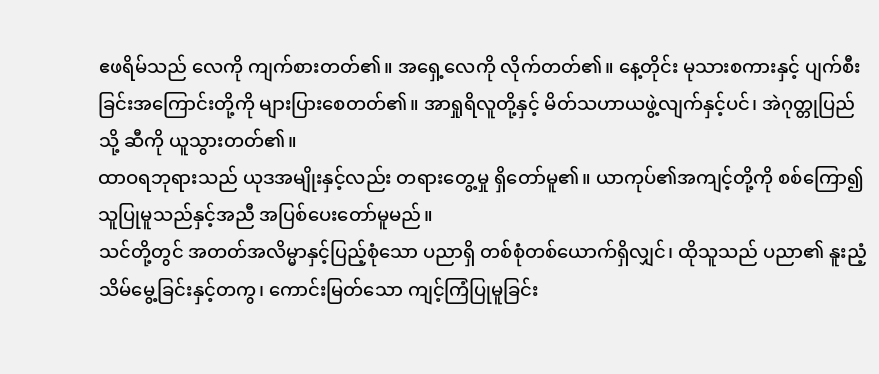ဧဖရိမ်သည် လေကို ကျက်စားတတ်၏။ အရှေ့လေကို လိုက်တတ်၏။ နေ့တိုင်း မုသားစကားနှင့် ပျက်စီးခြင်းအကြောင်းတို့ကို များပြားစေတတ်၏။ အာရှုရိလူတို့နှင့် မိတ်သဟာယဖွဲ့လျက်နှင့်ပင်၊ အဲဂုတ္တုပြည်သို့ ဆီကို ယူသွားတတ်၏။
ထာဝရဘုရားသည် ယုဒအမျိုးနှင့်လည်း တရားတွေ့မှု ရှိတော်မူ၏။ ယာကုပ်၏အကျင့်တို့ကို စစ်ကြော၍ သူပြုမူသည်နှင့်အညီ အပြစ်ပေးတော်မူမည်။
သင်တို့တွင် အတတ်အလိမ္မာနှင့်ပြည့်စုံသော ပညာရှိ တစ်စုံတစ်ယောက်ရှိလျှင်၊ ထိုသူသည် ပညာ၏ နူးညံ့သိမ်မွေ့ခြင်းနှင့်တကွ၊ ကောင်းမြတ်သော ကျင့်ကြံပြုမူခြင်း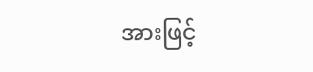အားဖြင့်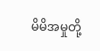မိမိအမှုတို့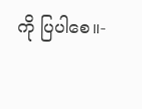ကို ပြပါစေ။-